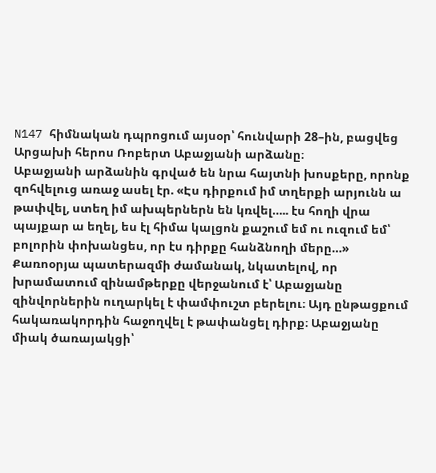N147 հիմնական դպրոցում այսօր՝ հունվարի 28–ին, բացվեց Արցախի հերոս Ռոբերտ Աբաջյանի արձանը։
Աբաջյանի արձանին գրված են նրա հայտնի խոսքերը, որոնք զոհվելուց առաջ ասել էր. «Էս դիրքում իմ տղերքի արյունն ա թափվել, ստեղ իմ ախպերներն են կռվել….. էս հողի վրա պայքար ա եղել, ես էլ հիմա կալցոն քաշում եմ ու ուզում եմ՝ բոլորին փոխանցես, որ էս դիրքը հանձնողի մերը…»
Քառոօրյա պատերազմի ժամանակ, նկատելով, որ խրամատում զինամթերքը վերջանում է՝ Աբաջյանը զինվորներին ուղարկել է փամփուշտ բերելու։ Այդ ընթացքում հակառակորդին հաջողվել է թափանցել դիրք։ Աբաջյանը միակ ծառայակցի՝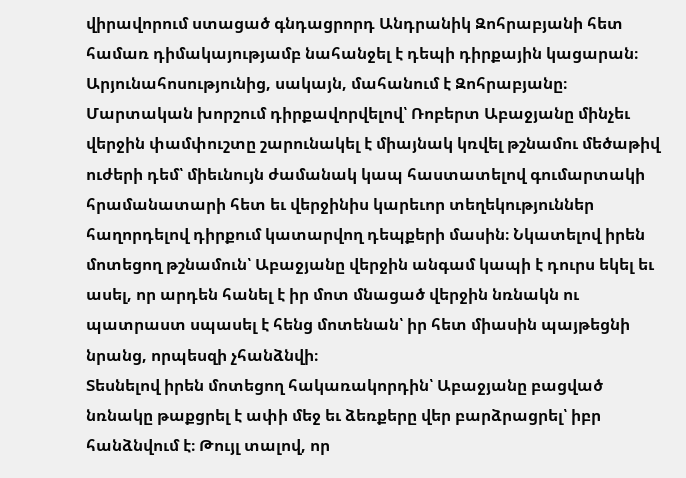վիրավորում ստացած գնդացրորդ Անդրանիկ Զոհրաբյանի հետ համառ դիմակայությամբ նահանջել է դեպի դիրքային կացարան։ Արյունահոսությունից, սակայն, մահանում է Զոհրաբյանը։ Մարտական խորշում դիրքավորվելով՝ Ռոբերտ Աբաջյանը մինչեւ վերջին փամփուշտը շարունակել է միայնակ կռվել թշնամու մեծաթիվ ուժերի դեմ՝ միեւնույն ժամանակ կապ հաստատելով գումարտակի հրամանատարի հետ եւ վերջինիս կարեւոր տեղեկություններ հաղորդելով դիրքում կատարվող դեպքերի մասին։ Նկատելով իրեն մոտեցող թշնամուն՝ Աբաջյանը վերջին անգամ կապի է դուրս եկել եւ ասել, որ արդեն հանել է իր մոտ մնացած վերջին նռնակն ու պատրաստ սպասել է հենց մոտենան՝ իր հետ միասին պայթեցնի նրանց, որպեսզի չհանձնվի։
Տեսնելով իրեն մոտեցող հակառակորդին՝ Աբաջյանը բացված նռնակը թաքցրել է ափի մեջ եւ ձեռքերը վեր բարձրացրել՝ իբր հանձնվում է։ Թույլ տալով, որ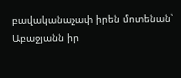բավականաչափ իրեն մոտենան՝ Աբաջյանն իր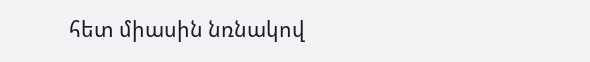հետ միասին նռնակով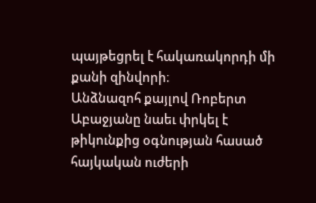պայթեցրել է հակառակորդի մի քանի զինվորի։
Անձնազոհ քայլով Ռոբերտ Աբաջյանը նաեւ փրկել է թիկունքից օգնության հասած հայկական ուժերի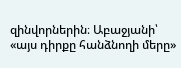զինվորներին։ Աբաջյանի՝ «այս դիրքը հանձնողի մերը»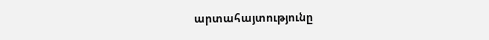արտահայտությունը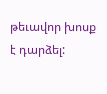թեւավոր խոսք է դարձել: